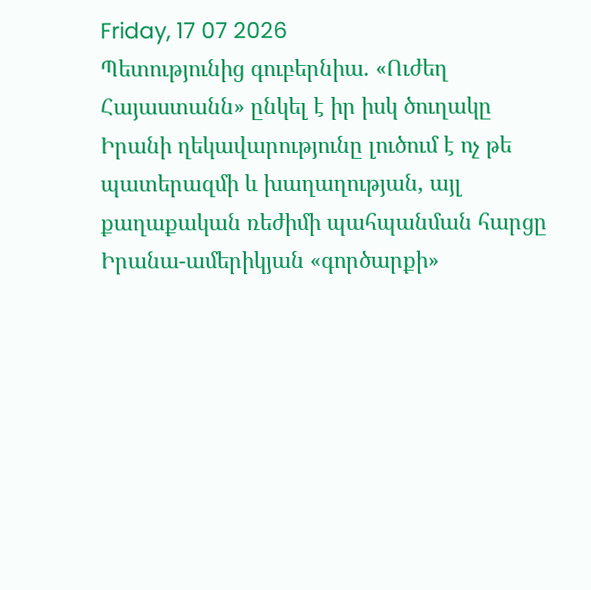Friday, 17 07 2026
Պետությունից գուբերնիա. «Ուժեղ Հայաստանն» ընկել է իր իսկ ծուղակը
Իրանի ղեկավարությունը լուծում է ոչ թե պատերազմի և խաղաղության, այլ քաղաքական ռեժիմի պահպանման հարցը
Իրանա-ամերիկյան «գործարքի»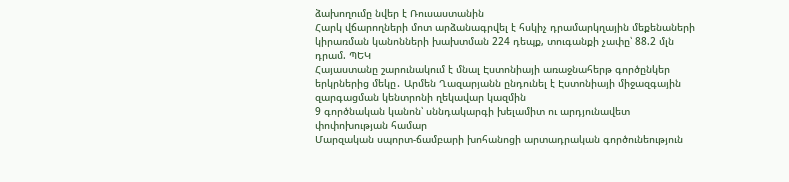ձախողումը նվեր է Ռուսաստանին
Հարկ վճարողների մոտ արձանագրվել է հսկիչ դրամարկղային մեքենաների կիրառման կանոնների խախտման 224 դեպք, տուգանքի չափը՝ 88.2 մլն դրամ. ՊԵԿ
Հայաստանը շարունակում է մնալ Էստոնիայի առաջնահերթ գործընկեր երկրներից մեկը․ Արմեն Ղազարյանն ընդունել է Էստոնիայի միջազգային զարգացման կենտրոնի ղեկավար կազմին
9 գործնական կանոն՝ սննդակարգի խելամիտ ու արդյունավետ փոփոխության համար
Մարզական սպորտ-ճամբարի խոհանոցի արտադրական գործունեություն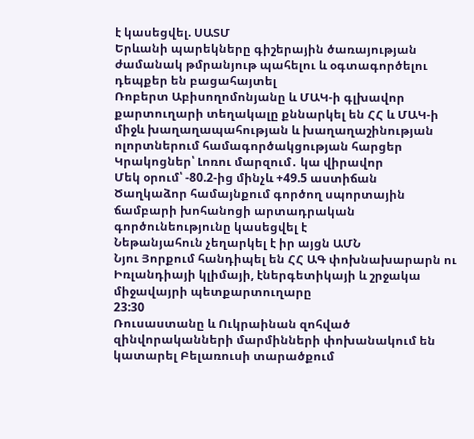է կասեցվել. ՍԱՏՄ
Երևանի պարեկները գիշերային ծառայության ժամանակ թմրանյութ պահելու և օգտագործելու դեպքեր են բացահայտել
Ռոբերտ Աբիսողոմոնյանը և ՄԱԿ-ի գլխավոր քարտուղարի տեղակալը քննարկել են ՀՀ և ՄԱԿ-ի միջև խաղաղապահության և խաղաղաշինության ոլորտներում համագործակցության հարցեր
Կրակոցներ՝ Լոռու մարզում․ կա վիրավոր
Մեկ օրում՝ -80.2-ից մինչև +49.5 աստիճան
Ծաղկաձոր համայնքում գործող սպորտային ճամբարի խոհանոցի արտադրական գործունեությունը կասեցվել է
Նեթանյահուն չեղարկել է իր այցն ԱՄՆ
Նյու Յորքում հանդիպել են ՀՀ ԱԳ փոխնախարարն ու Իռլանդիայի կլիմայի, էներգետիկայի և շրջակա միջավայրի պետքարտուղարը
23:30
Ռուսաստանը և Ուկրաինան զոհված զինվորականների մարմինների փոխանակում են կատարել Բելառուսի տարածքում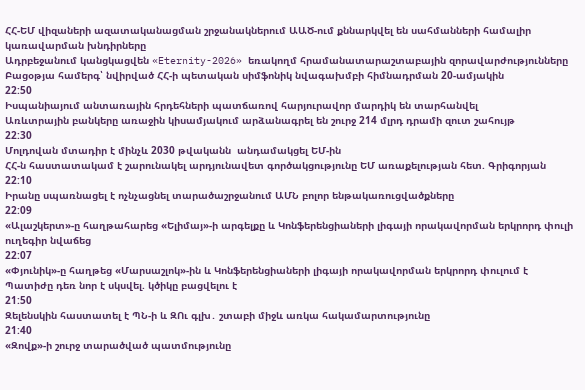ՀՀ-ԵՄ վիզաների ազատականացման շրջանակներում ԱԱԾ-ում քննարկվել են սահմանների համալիր կառավարման խնդիրները
Ադրբեջանում կանցկացվեն «Eternity-2026» եռակողմ հրամանատարաշտաբային զորավարժությունները
Բացօթյա համերգ՝ նվիրված ՀՀ-ի պետական սիմֆոնիկ նվագախմբի հիմնադրման 20-ամյակին
22:50
Իսպանիայում անտառային հրդեհների պատճառով հարյուրավոր մարդիկ են տարհանվել
Առևտրային բանկերը առաջին կիսամյակում արձանագրել են շուրջ 214 մլրդ դրամի զուտ շահույթ
22:30
Մոլդովան մտադիր է մինչև 2030 թվականն  անդամակցել ԵՄ-ին
ՀՀ-ն հաստատակամ է շարունակել արդյունավետ գործակցությունը ԵՄ առաքելության հետ. Գրիգորյան
22:10
Իրանը սպառնացել է ոչնչացնել տարածաշրջանում ԱՄՆ բոլոր ենթակառուցվածքները
22:09
«Ալաշկերտ»-ը հաղթահարեց «Ելիմայ»-ի արգելքը և Կոնֆերենցիաների լիգայի որակավորման երկրորդ փուլի ուղեգիր նվաճեց
22:07
«Փյունիկ»-ը հաղթեց «Մարսաշլոկ»-ին և Կոնֆերենցիաների լիգայի որակավորման երկրորդ փուլում է
Պատիժը դեռ նոր է սկսվել. կծիկը բացվելու է
21:50
Զելենսկին հաստատել է ՊՆ-ի և ԶՈւ գլխ․ շտաբի միջև առկա հակամարտությունը
21:40
«Զովք»-ի շուրջ տարածված պատմությունը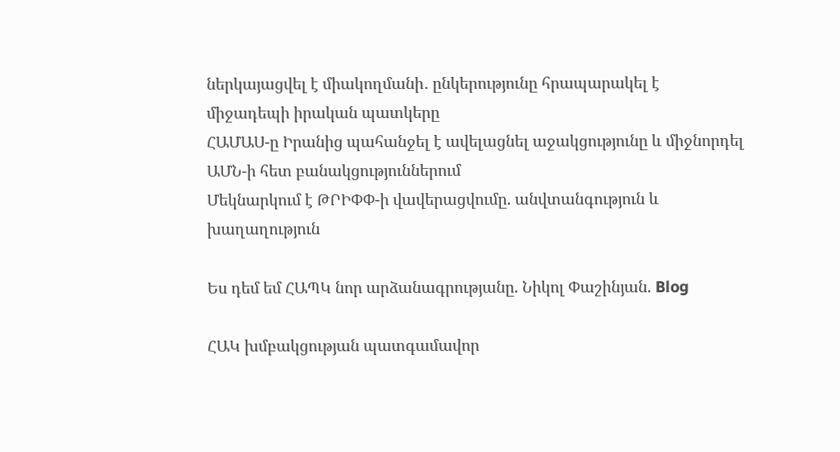ներկայացվել է միակողմանի․ ընկերությունը հրապարակել է միջադեպի իրական պատկերը
ՀԱՄԱՍ-ը Իրանից պահանջել է ավելացնել աջակցությունը և միջնորդել ԱՄՆ-ի հետ բանակցություններում
Մեկնարկում է ԹՐԻՓՓ-ի վավերացվումը. անվտանգություն և խաղաղություն

Ես դեմ եմ ՀԱՊԿ նոր արձանագրությանը. Նիկոլ Փաշինյան. Blog

ՀԱԿ խմբակցության պատգամավոր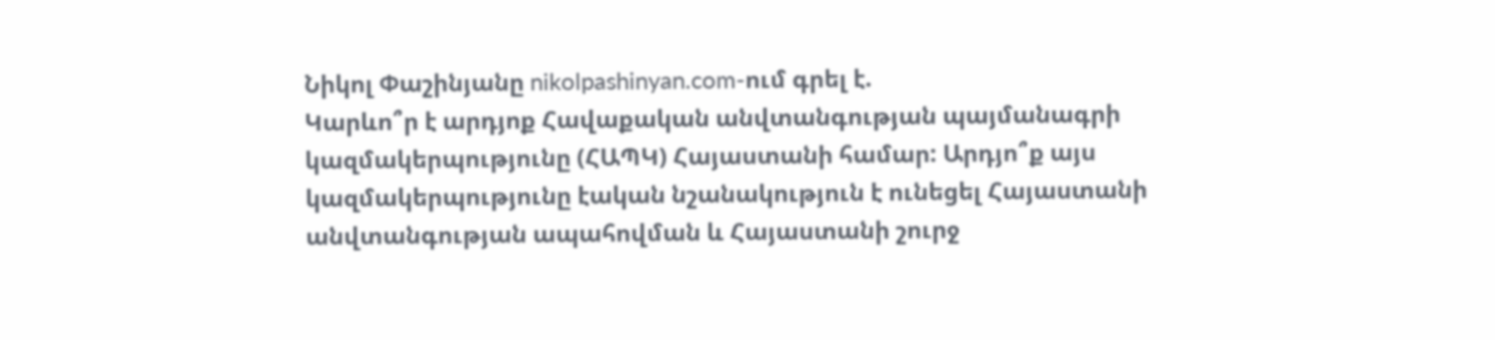Նիկոլ Փաշինյանը nikolpashinyan.com-ում գրել է.
Կարևո՞ր է արդյոք Հավաքական անվտանգության պայմանագրի կազմակերպությունը (ՀԱՊԿ) Հայաստանի համար: Արդյո՞ք այս կազմակերպությունը էական նշանակություն է ունեցել Հայաստանի անվտանգության ապահովման և Հայաստանի շուրջ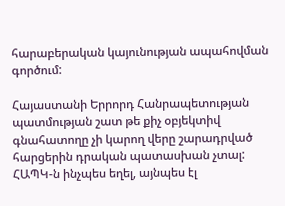հարաբերական կայունության ապահովման գործում:

Հայաստանի Երրորդ Հանրապետության պատմության շատ թե քիչ օբյեկտիվ գնահատողը չի կարող վերը շարադրված հարցերին դրական պատասխան չտալ: ՀԱՊԿ-ն ինչպես եղել, այնպես էլ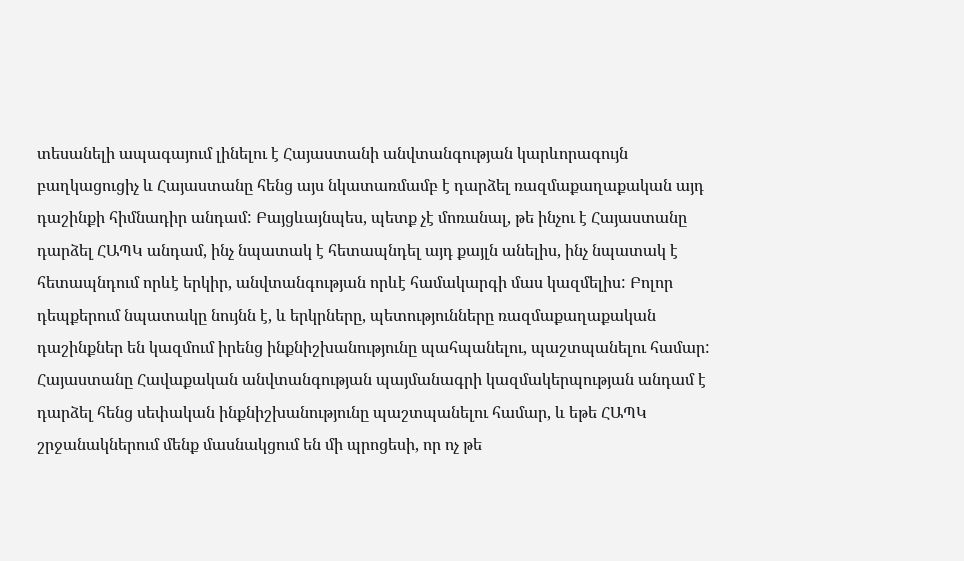տեսանելի ապագայում լինելու է Հայաստանի անվտանգության կարևորագույն բաղկացուցիչ և Հայաստանը հենց այս նկատառմամբ է դարձել ռազմաքաղաքական այդ դաշինքի հիմնադիր անդամ: Բայցևայնպես, պետք չէ մոռանալ, թե ինչու է Հայաստանը դարձել ՀԱՊԿ անդամ, ինչ նպատակ է հետապնդել այդ քայլն անելիս, ինչ նպատակ է հետապնդում որևէ երկիր, անվտանգության որևէ համակարգի մաս կազմելիս: Բոլոր դեպքերում նպատակը նույնն է, և երկրները, պետությունները ռազմաքաղաքական դաշինքներ են կազմում իրենց ինքնիշխանությունը պահպանելու, պաշտպանելու համար:
Հայաստանը Հավաքական անվտանգության պայմանագրի կազմակերպության անդամ է դարձել հենց սեփական ինքնիշխանությունը պաշտպանելու համար, և եթե ՀԱՊԿ շրջանակներում մենք մասնակցում են մի պրոցեսի, որ ոչ թե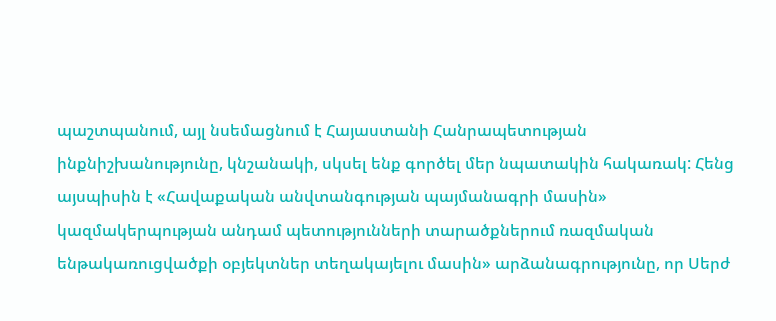պաշտպանում, այլ նսեմացնում է Հայաստանի Հանրապետության ինքնիշխանությունը, կնշանակի, սկսել ենք գործել մեր նպատակին հակառակ: Հենց այսպիսին է «Հավաքական անվտանգության պայմանագրի մասին» կազմակերպության անդամ պետությունների տարածքներում ռազմական ենթակառուցվածքի օբյեկտներ տեղակայելու մասին» արձանագրությունը, որ Սերժ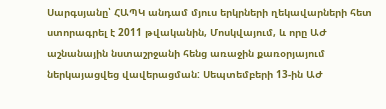Սարգսյանը՝ ՀԱՊԿ անդամ մյուս երկրների ղեկավարների հետ ստորագրել է 2011 թվականին, Մոսկվայում, և որը ԱԺ աշնանային նստաշրջանի հենց առաջին քառօրյայում ներկայացվեց վավերացման: Սեպտեմբերի 13-ին ԱԺ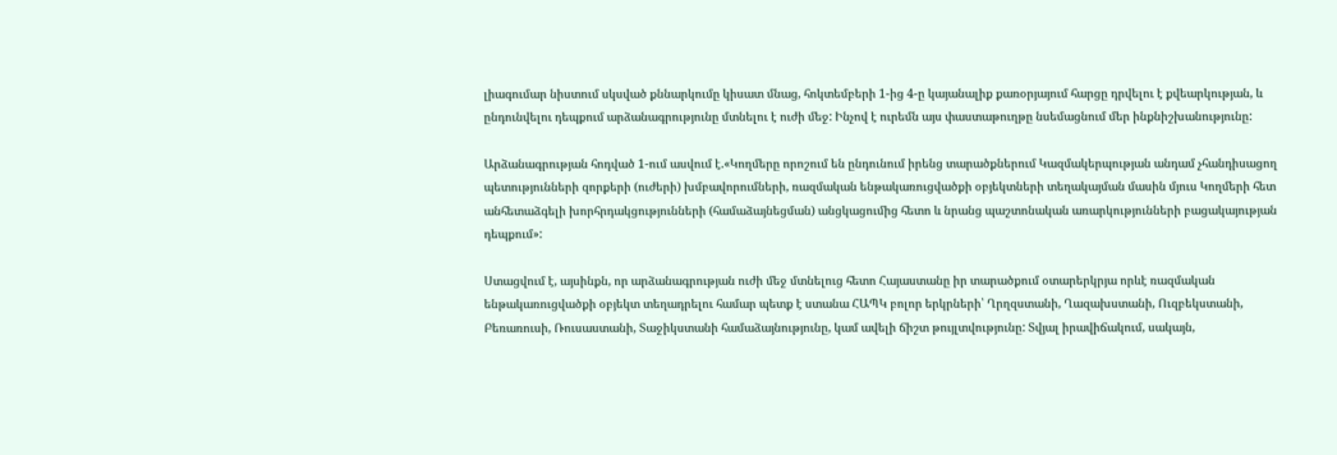լիագումար նիստում սկսված քննարկումը կիսատ մնաց, հոկտեմբերի 1-ից 4-ը կայանալիք քառօրյայում հարցը դրվելու է քվեարկության, և ընդունվելու դեպքում արձանագրությունը մտնելու է ուժի մեջ: Ինչով է ուրեմն այս փաստաթուղթը նսեմացնում մեր ինքնիշխանությունը:

Արձանագրության հոդված 1-ում ասվում է.«Կողմերը որոշում են ընդունում իրենց տարածքներում Կազմակերպության անդամ չհանդիսացող պետությունների զորքերի (ուժերի) խմբավորումների, ռազմական ենթակառուցվածքի օբյեկտների տեղակայման մասին մյուս Կողմերի հետ անհետաձգելի խորհրդակցությունների (համաձայնեցման) անցկացումից հետո և նրանց պաշտոնական առարկությունների բացակայության դեպքում»:

Ստացվում է, այսինքն, որ արձանագրության ուժի մեջ մտնելուց հետո Հայաստանը իր տարածքում օտարերկրյա որևէ ռազմական ենթակառուցվածքի օբյեկտ տեղադրելու համար պետք է ստանա ՀԱՊԿ բոլոր երկրների՝ Ղրղզստանի, Ղազախստանի, Ուզբեկստանի, Բեռառուսի, Ռուսաստանի, Տաջիկստանի համաձայնությունը, կամ ավելի ճիշտ թույլտվությունը: Տվյալ իրավիճակում, սակայն,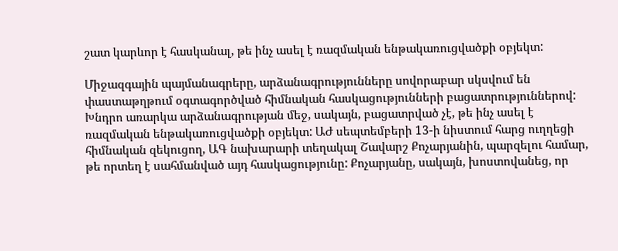շատ կարևոր է հասկանալ, թե ինչ ասել է ռազմական ենթակառուցվածքի օբյեկտ:

Միջազգային պայմանագրերը, արձանագրությունները սովորաբար սկսվում են փաստաթղթում օգտագործված հիմնական հասկացությունների բացատրություններով: Խնդրո առարկա արձանագրության մեջ, սակայն, բացատրված չէ, թե ինչ ասել է ռազմական ենթակառուցվածքի օբյեկտ: ԱԺ սեպտեմբերի 13-ի նիստում հարց ուղղեցի հիմնական զեկուցող, ԱԳ նախարարի տեղակալ Շավարշ Քոչարյանին, պարզելու համար, թե որտեղ է սահմանված այդ հասկացությունը: Քոչարյանը, սակայն, խոստովանեց, որ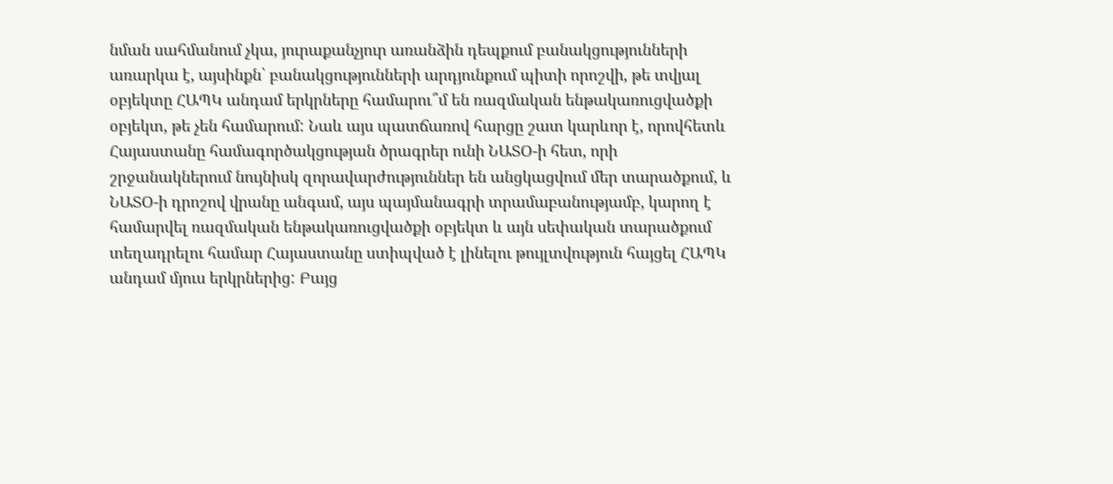նման սահմանում չկա, յուրաքանչյուր առանձին դեպքում բանակցությունների առարկա է, այսինքն՝ բանակցությունների արդյունքում պիտի որոշվի, թե տվյալ օբյեկտը ՀԱՊԿ անդամ երկրները համարու՞մ են ռազմական ենթակառուցվածքի օբյեկտ, թե չեն համարում: Նաև այս պատճառով հարցը շատ կարևոր է, որովհետև Հայաստանը համագործակցության ծրագրեր ունի ՆԱՏՕ-ի հետ, որի շրջանակներում նույնիսկ զորավարժություններ են անցկացվում մեր տարածքում, և ՆԱՏՕ-ի դրոշով վրանը անգամ, այս պայմանագրի տրամաբանությամբ, կարող է համարվել ռազմական ենթակառուցվածքի օբյեկտ և այն սեփական տարածքում տեղադրելու համար Հայաստանը ստիպված է լինելու թույլտվություն հայցել ՀԱՊԿ անդամ մյուս երկրներից: Բայց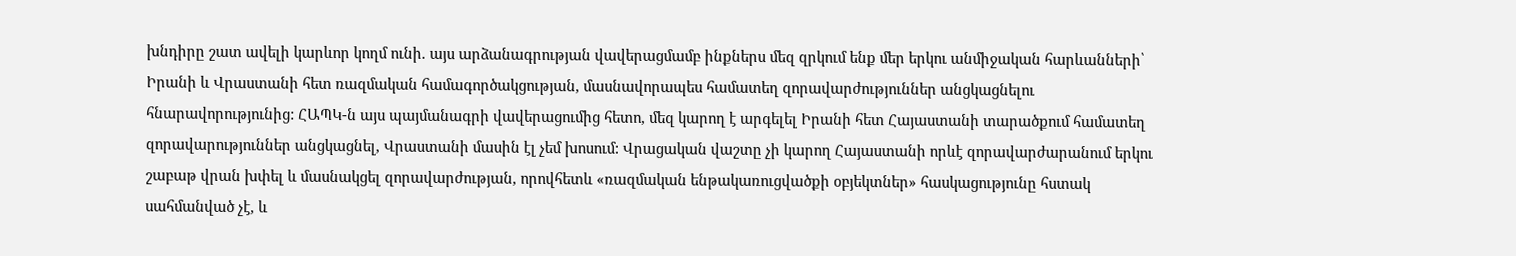խնդիրը շատ ավելի կարևոր կողմ ունի. այս արձանագրության վավերացմամբ ինքներս մեզ զրկում ենք մեր երկու անմիջական հարևանների՝ Իրանի և Վրաստանի հետ ռազմական համագործակցության, մասնավորապես համատեղ զորավարժություններ անցկացնելու հնարավորությունից: ՀԱՊԿ-ն այս պայմանագրի վավերացումից հետո, մեզ կարող է արգելել Իրանի հետ Հայաստանի տարածքում համատեղ զորավարություններ անցկացնել, Վրաստանի մասին էլ չեմ խոսում: Վրացական վաշտը չի կարող Հայաստանի որևէ զորավարժարանում երկու շաբաթ վրան խփել և մասնակցել զորավարժության, որովհետև «ռազմական ենթակառուցվածքի օբյեկտներ» հասկացությունը հստակ սահմանված չէ, և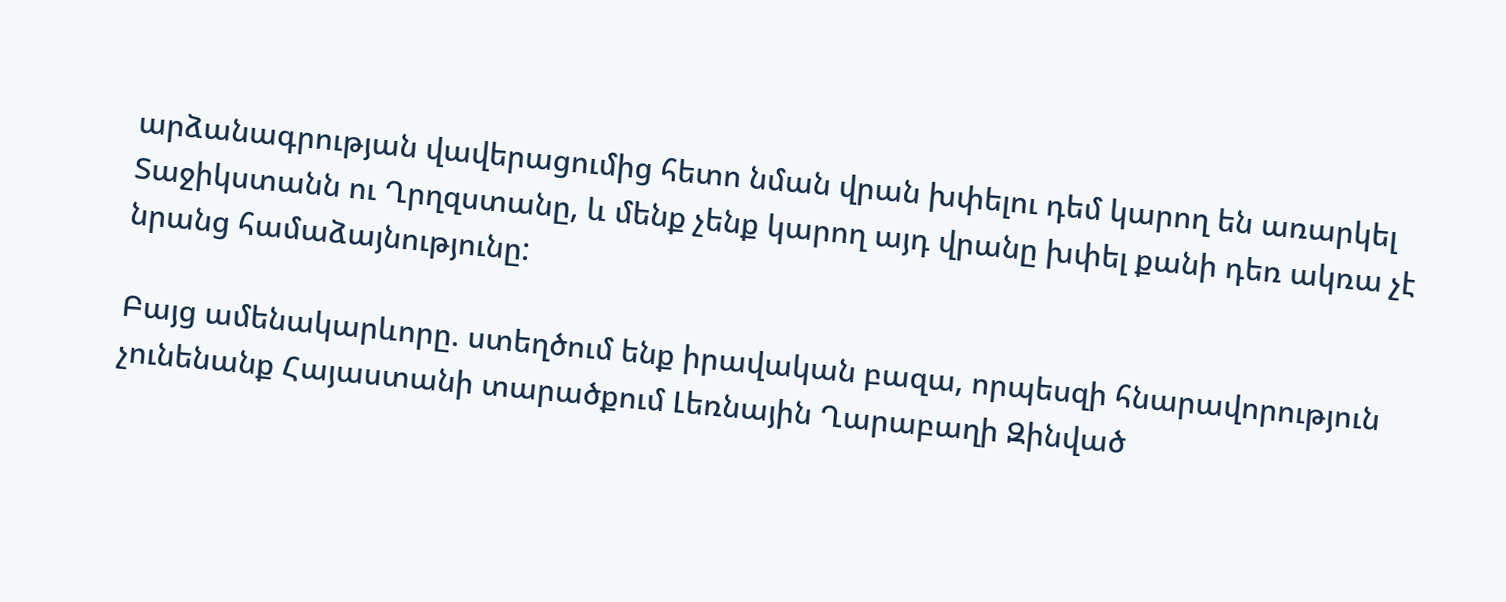արձանագրության վավերացումից հետո նման վրան խփելու դեմ կարող են առարկել Տաջիկստանն ու Ղրղզստանը, և մենք չենք կարող այդ վրանը խփել քանի դեռ ակռա չէ նրանց համաձայնությունը:

Բայց ամենակարևորը. ստեղծում ենք իրավական բազա, որպեսզի հնարավորություն չունենանք Հայաստանի տարածքում Լեռնային Ղարաբաղի Զինված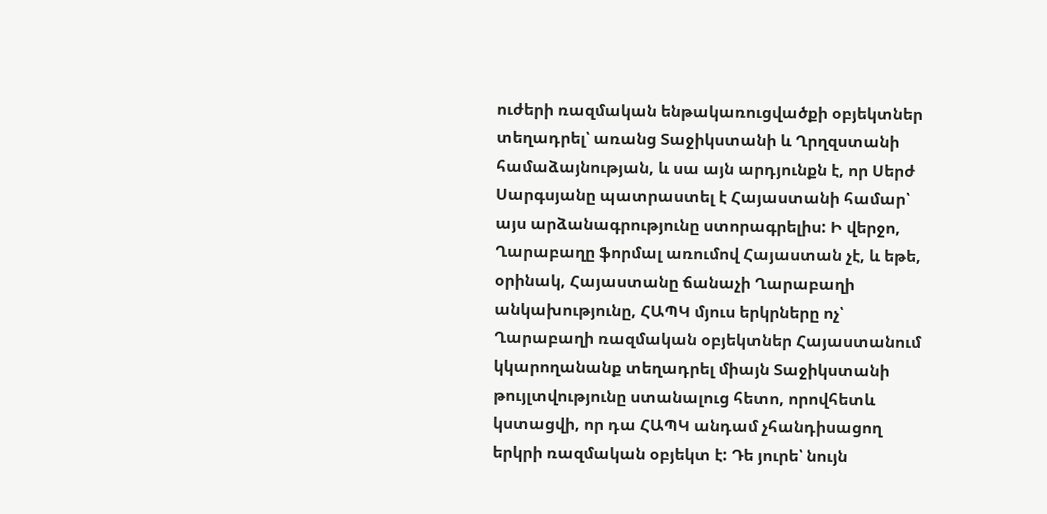ուժերի ռազմական ենթակառուցվածքի օբյեկտներ տեղադրել՝ առանց Տաջիկստանի և Ղրղզստանի համաձայնության, և սա այն արդյունքն է, որ Սերժ Սարգսյանը պատրաստել է Հայաստանի համար՝ այս արձանագրությունը ստորագրելիս: Ի վերջո, Ղարաբաղը ֆորմալ առումով Հայաստան չէ, և եթե, օրինակ, Հայաստանը ճանաչի Ղարաբաղի անկախությունը, ՀԱՊԿ մյուս երկրները ոչ՝ Ղարաբաղի ռազմական օբյեկտներ Հայաստանում կկարողանանք տեղադրել միայն Տաջիկստանի թույլտվությունը ստանալուց հետո, որովհետև կստացվի, որ դա ՀԱՊԿ անդամ չհանդիսացող երկրի ռազմական օբյեկտ է: Դե յուրե՝ նույն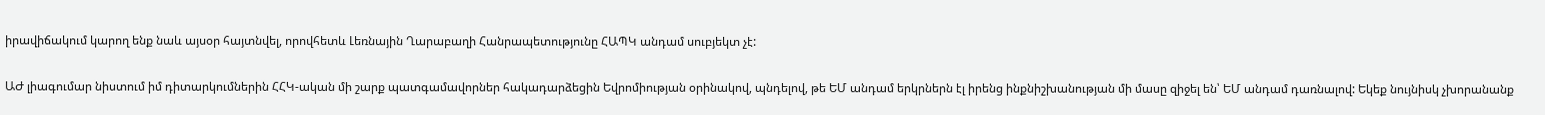իրավիճակում կարող ենք նաև այսօր հայտնվել, որովհետև Լեռնային Ղարաբաղի Հանրապետությունը ՀԱՊԿ անդամ սուբյեկտ չէ:

ԱԺ լիագումար նիստում իմ դիտարկումներին ՀՀԿ-ական մի շարք պատգամավորներ հակադարձեցին Եվրոմիության օրինակով, պնդելով, թե ԵՄ անդամ երկրներն էլ իրենց ինքնիշխանության մի մասը զիջել են՝ ԵՄ անդամ դառնալով: Եկեք նույնիսկ չխորանանք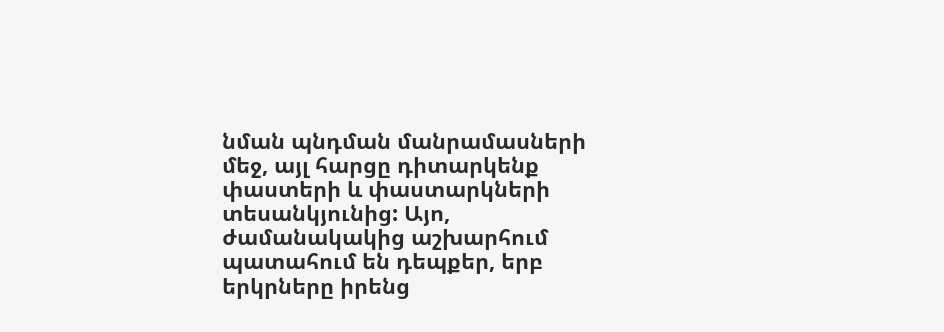նման պնդման մանրամասների մեջ, այլ հարցը դիտարկենք փաստերի և փաստարկների տեսանկյունից: Այո, ժամանակակից աշխարհում պատահում են դեպքեր, երբ երկրները իրենց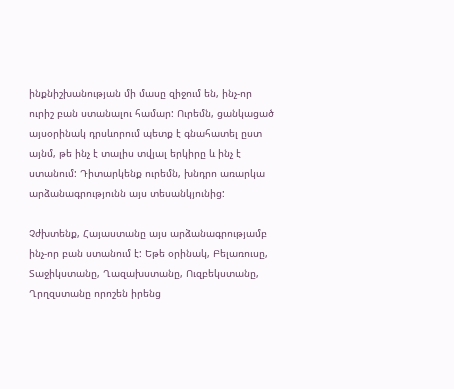ինքնիշխանության մի մասը զիջում են, ինչ-որ ուրիշ բան ստանալու համար: Ուրեմն, ցանկացած այսօրինակ դրսևորում պետք է գնահատել ըստ այնմ, թե ինչ է տալիս տվյալ երկիրը և ինչ է ստանում: Դիտարկենք ուրեմն, խնդրո առարկա արձանագրությունն այս տեսանկյունից:

Չժխտենք, Հայաստանը այս արձանագրությամբ ինչ-որ բան ստանում է: Եթե օրինակ, Բելառուսը, Տաջիկստանը, Ղազախստանը, Ուզբեկստանը, Ղրղզստանը որոշեն իրենց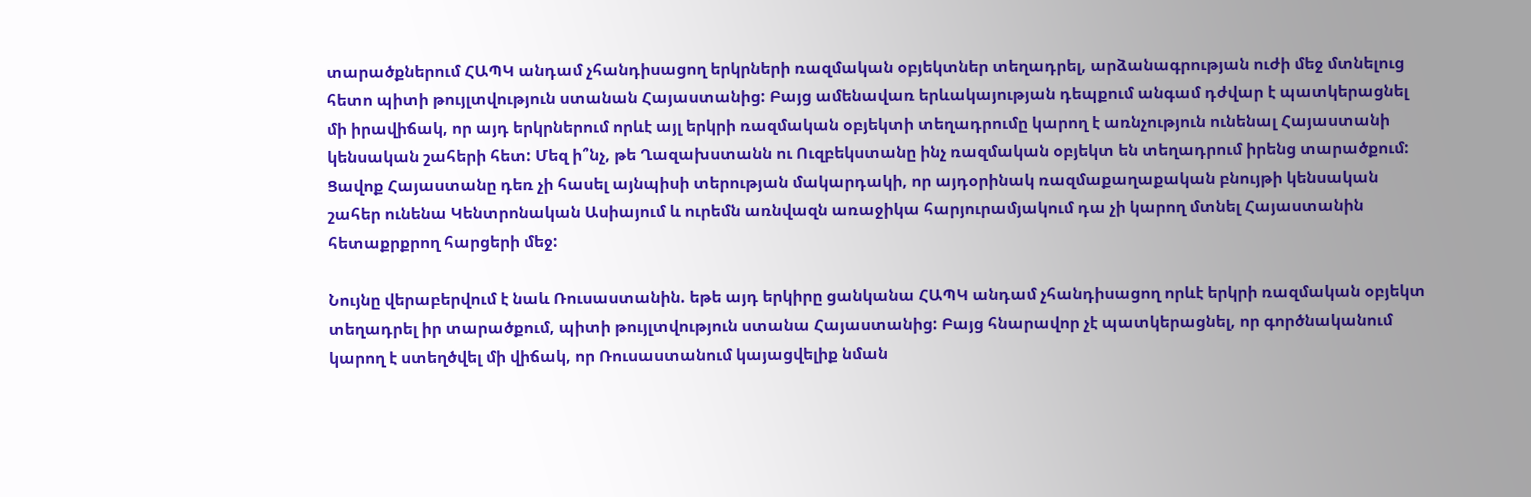տարածքներում ՀԱՊԿ անդամ չհանդիսացող երկրների ռազմական օբյեկտներ տեղադրել, արձանագրության ուժի մեջ մտնելուց հետո պիտի թույլտվություն ստանան Հայաստանից: Բայց ամենավառ երևակայության դեպքում անգամ դժվար է պատկերացնել մի իրավիճակ, որ այդ երկրներում որևէ այլ երկրի ռազմական օբյեկտի տեղադրումը կարող է առնչություն ունենալ Հայաստանի կենսական շահերի հետ: Մեզ ի՞նչ, թե Ղազախստանն ու Ուզբեկստանը ինչ ռազմական օբյեկտ են տեղադրում իրենց տարածքում: Ցավոք Հայաստանը դեռ չի հասել այնպիսի տերության մակարդակի, որ այդօրինակ ռազմաքաղաքական բնույթի կենսական շահեր ունենա Կենտրոնական Ասիայում և ուրեմն առնվազն առաջիկա հարյուրամյակում դա չի կարող մտնել Հայաստանին հետաքրքրող հարցերի մեջ:

Նույնը վերաբերվում է նաև Ռուսաստանին. եթե այդ երկիրը ցանկանա ՀԱՊԿ անդամ չհանդիսացող որևէ երկրի ռազմական օբյեկտ տեղադրել իր տարածքում, պիտի թույլտվություն ստանա Հայաստանից: Բայց հնարավոր չէ պատկերացնել, որ գործնականում կարող է ստեղծվել մի վիճակ, որ Ռուսաստանում կայացվելիք նման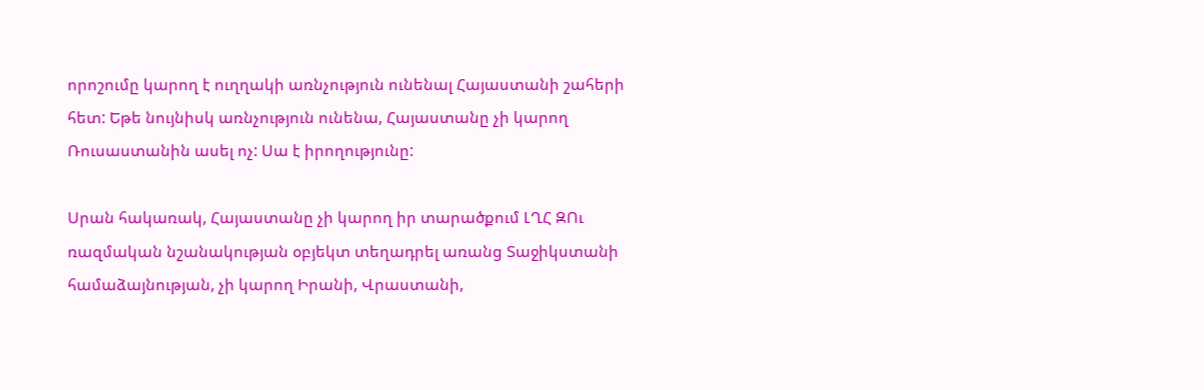որոշումը կարող է ուղղակի առնչություն ունենալ Հայաստանի շահերի հետ: Եթե նույնիսկ առնչություն ունենա, Հայաստանը չի կարող Ռուսաստանին ասել ոչ: Սա է իրողությունը:

Սրան հակառակ, Հայաստանը չի կարող իր տարածքում ԼՂՀ ԶՈւ ռազմական նշանակության օբյեկտ տեղադրել առանց Տաջիկստանի համաձայնության, չի կարող Իրանի, Վրաստանի,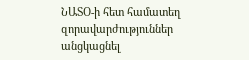ՆԱՏՕ-ի հետ համատեղ զորավարժություններ անցկացնել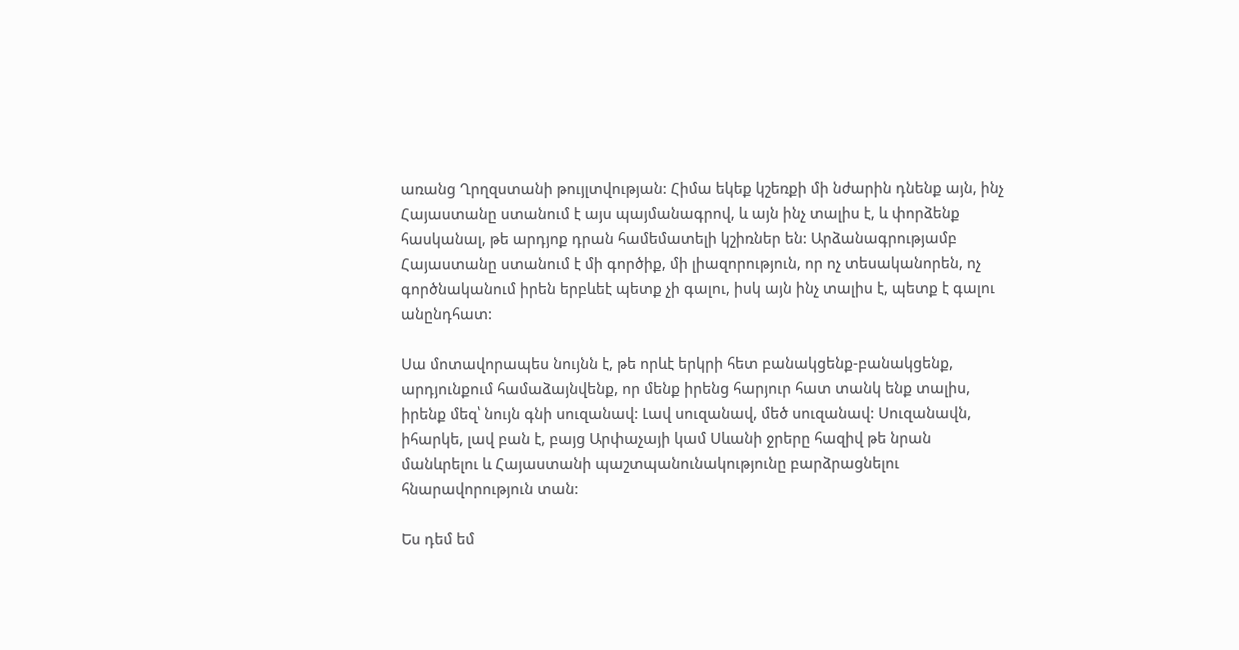առանց Ղրղզստանի թույլտվության: Հիմա եկեք կշեռքի մի նժարին դնենք այն, ինչ Հայաստանը ստանում է այս պայմանագրով, և այն ինչ տալիս է, և փորձենք հասկանալ, թե արդյոք դրան համեմատելի կշիռներ են: Արձանագրությամբ Հայաստանը ստանում է մի գործիք, մի լիազորություն, որ ոչ տեսականորեն, ոչ գործնականում իրեն երբևեէ պետք չի գալու, իսկ այն ինչ տալիս է, պետք է գալու անընդհատ:

Սա մոտավորապես նույնն է, թե որևէ երկրի հետ բանակցենք-բանակցենք, արդյունքում համաձայնվենք, որ մենք իրենց հարյուր հատ տանկ ենք տալիս, իրենք մեզ՝ նույն գնի սուզանավ: Լավ սուզանավ, մեծ սուզանավ: Սուզանավն, իհարկե, լավ բան է, բայց Արփաչայի կամ Սևանի ջրերը հազիվ թե նրան մանևրելու և Հայաստանի պաշտպանունակությունը բարձրացնելու հնարավորություն տան:

Ես դեմ եմ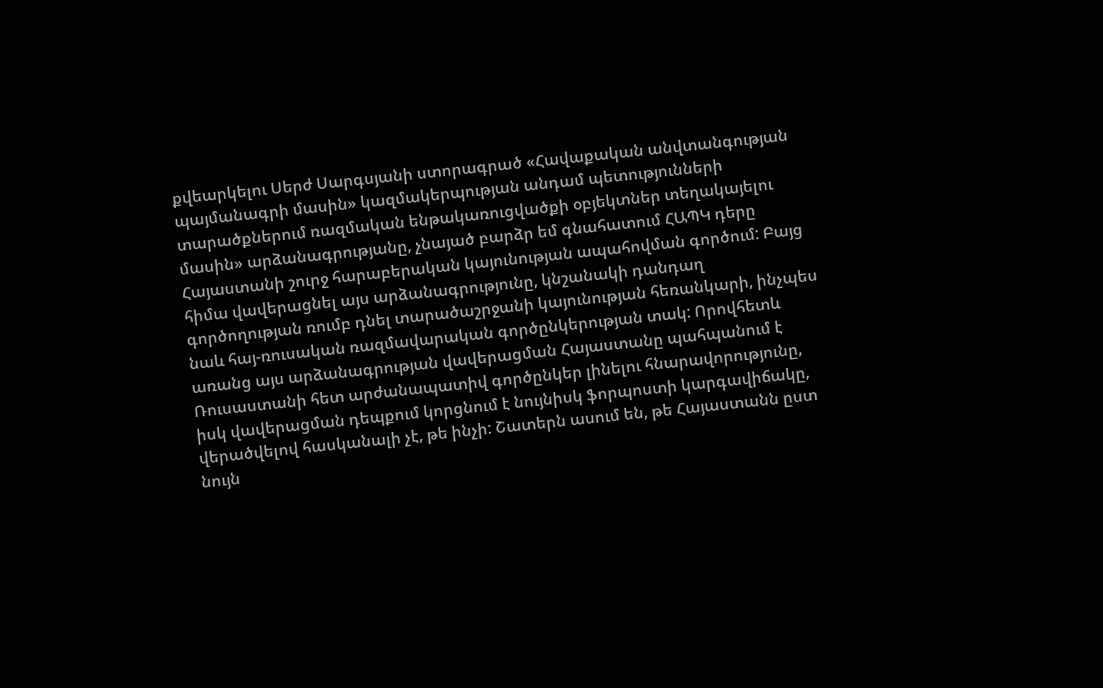քվեարկելու Սերժ Սարգսյանի ստորագրած «Հավաքական անվտանգության պայմանագրի մասին» կազմակերպության անդամ պետությունների տարածքներում ռազմական ենթակառուցվածքի օբյեկտներ տեղակայելու մասին» արձանագրությանը, չնայած բարձր եմ գնահատում ՀԱՊԿ դերը Հայաստանի շուրջ հարաբերական կայունության ապահովման գործում: Բայց հիմա վավերացնել այս արձանագրությունը, կնշանակի դանդաղ գործողության ռումբ դնել տարածաշրջանի կայունության հեռանկարի, ինչպես նաև հայ-ռուսական ռազմավարական գործընկերության տակ: Որովհետև առանց այս արձանագրության վավերացման Հայաստանը պահպանում է Ռուսաստանի հետ արժանապատիվ գործընկեր լինելու հնարավորությունը, իսկ վավերացման դեպքում կորցնում է նույնիսկ ֆորպոստի կարգավիճակը, վերածվելով հասկանալի չէ, թե ինչի: Շատերն ասում են, թե Հայաստանն ըստ նույն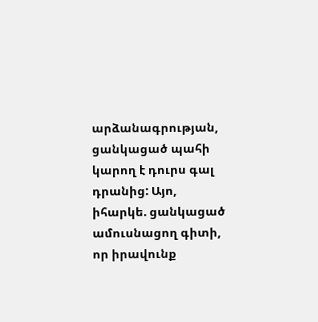արձանագրության, ցանկացած պահի կարող է դուրս գալ դրանից: Այո, իհարկե. ցանկացած ամուսնացող գիտի, որ իրավունք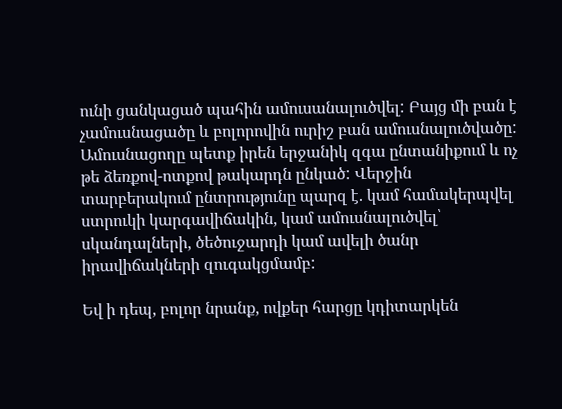ունի ցանկացած պահին ամուսանալուծվել: Բայց մի բան է չամուսնացածը և բոլորովին ուրիշ բան ամուսնալուծվածը: Ամուսնացողը պետք իրեն երջանիկ զգա ընտանիքում և ոչ թե ձեռքով-ոտքով թակարդն ընկած: Վերջին տարբերակում ընտրությունը պարզ է. կամ համակերպվել ստրուկի կարգավիճակին, կամ ամուսնալուծվել՝ սկանդալների, ծեծուջարդի կամ ավելի ծանր իրավիճակների զուգակցմամբ:

Եվ ի դեպ, բոլոր նրանք, ովքեր հարցը կդիտարկեն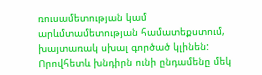ռուսամետության կամ արևմտամետության համատեքստում, խայտառակ սխալ գործած կլինեն: Որովհետև խնդիրն ունի ընդամենը մեկ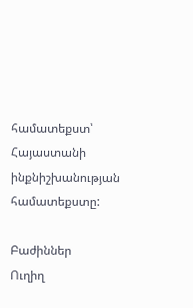համատեքստ՝ Հայաստանի ինքնիշխանության համատեքստը:

Բաժիններ
Ուղիղ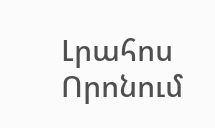Լրահոս
Որոնում